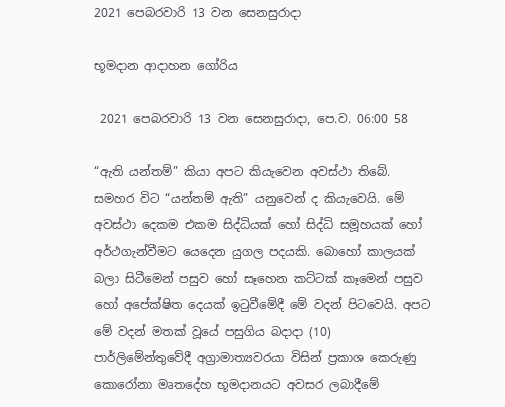2021 පෙබරවාරි 13 වන සෙනසුරාදා

භූමදාන ආදාහන ගෝරිය

 2021 පෙබරවාරි 13 වන සෙනසුරාදා, පෙ.ව. 06:00 58

“ඇති යන්තම්” කියා අපට කියැවෙන අවස්ථා තිබේ. සමහර විට “යන්තම් ඇති” යනුවෙන් ද කියැවෙයි. මේ අවස්ථා දෙකම එකම සිද්ධියක් හෝ සිද්ධි සමූහයක් හෝ අර්ථගැන්වීමට යෙදෙන යුගල පදයකි. බොහෝ කාලයක් බලා සිටීමෙන් පසුව හෝ සෑහෙන කට්ටක් කෑමෙන් පසුව හෝ අපේක්ෂිත දෙයක් ඉටුවීමේදී මේ වදන් පිටවෙයි. අපට මේ වදන් මතක් වූයේ පසුගිය බදාදා (10) පාර්ලිමේන්තුවේදී අග්‍රාමාත්‍යවරයා විසින් ප්‍රකාශ කෙරුණු කොරෝනා මෘතදේහ භූමදානයට අවසර ලබාදීමේ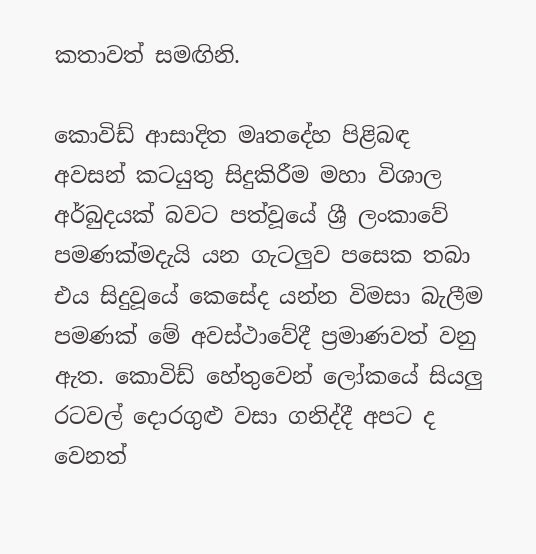කතාවත් සමඟිනි.

කොවිඩ් ආසාදිත මෘතදේහ පිළිබඳ අවසන් කටයුතු සිදුකිරීම මහා විශාල අර්බුදයක් බවට පත්වූයේ ශ්‍රී ලංකාවේ පමණක්මදැයි යන ගැටලුව පසෙක තබා එය සිදුවූයේ කෙසේද යන්න විමසා බැලීම පමණක් මේ අවස්ථාවේදී ප්‍රමාණවත් වනු ඇත. කොවිඩ් හේතුවෙන් ලෝකයේ සියලු රටවල් දොරගුළු වසා ගනිද්දී අපට ද වෙනත්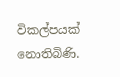විකල්පයක් නොතිබිණි.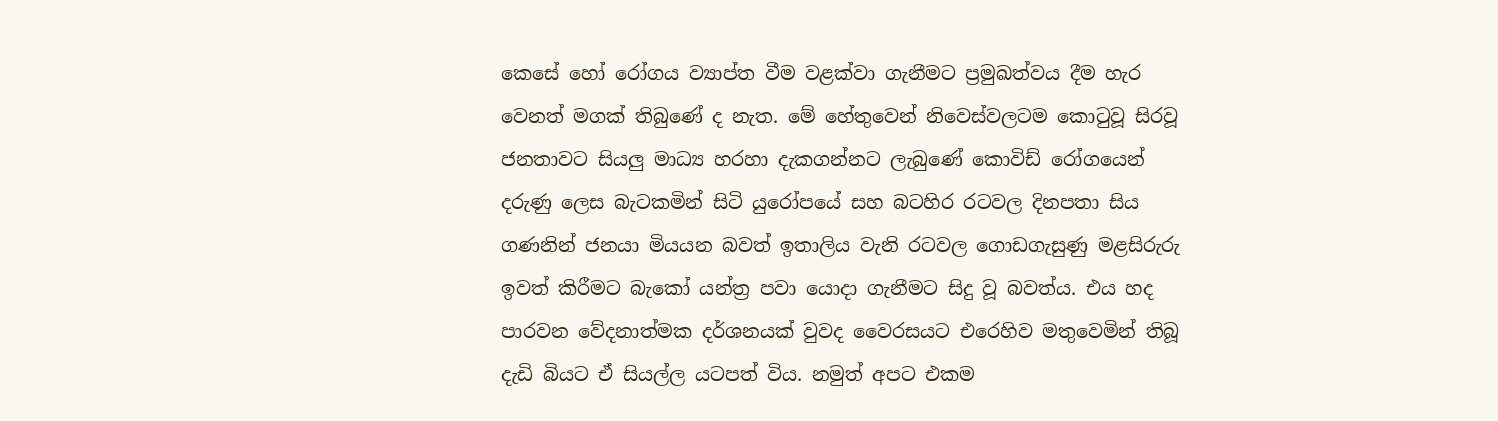කෙසේ හෝ රෝගය ව්‍යාප්ත වීම වළක්වා ගැනීමට ප්‍රමුඛත්වය දීම හැර වෙනත් මගක් තිබුණේ ද නැත. මේ හේතුවෙන් නිවෙස්වලටම කොටුවූ සිරවූ ජනතාවට සියලු මාධ්‍ය හරහා දැකගන්නට ලැබුණේ කොවිඩ් රෝගයෙන් දරුණු ලෙස බැටකමින් සිටි යුරෝපයේ සහ බටහිර රටවල දිනපතා සිය ගණනින් ජනයා මියයන බවත් ඉතාලිය වැනි රටවල ගොඩගැසුණු මළසිරුරු ඉවත් කිරීමට බැකෝ යන්ත්‍ර පවා යොදා ගැනීමට සිදු වූ බවත්ය. එය හද පාරවන වේදනාත්මක දර්ශනයක් වුවද වෛරසයට එරෙහිව මතුවෙමින් තිබූ දැඩි බියට ඒ සියල්ල යටපත් විය. නමුත් අපට එකම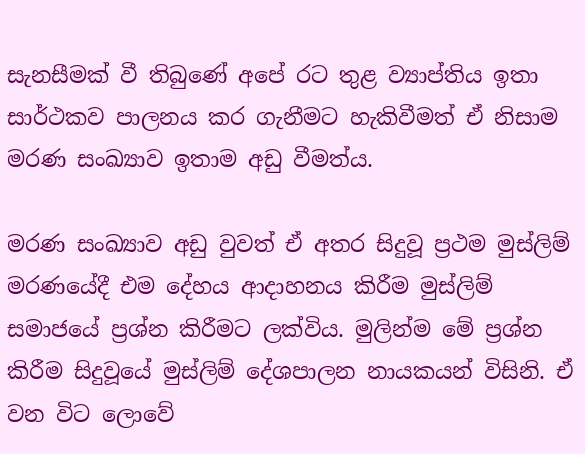සැනසීමක් වී තිබුණේ අපේ රට තුළ ව්‍යාප්තිය ඉතා සාර්ථකව පාලනය කර ගැනීමට හැකිවීමත් ඒ නිසාම මරණ සංඛ්‍යාව ඉතාම අඩු වීමත්ය.

මරණ සංඛ්‍යාව අඩු වුවත් ඒ අතර සිදුවූ ප්‍රථම මුස්ලිම් මරණයේදී එම දේහය ආදාහනය කිරීම මුස්ලිම් සමාජයේ ප්‍රශ්න කිරීමට ලක්විය. මුලින්ම මේ ප්‍රශ්න කිරීම සිදුවූයේ මුස්ලිම් දේශපාලන නායකයන් විසිනි. ඒ වන විට ලොවේ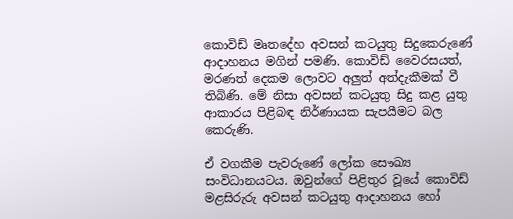කොවිඩ් මෘතදේහ අවසන් කටයුතු සිදුකෙරුණේ ආදාහනය මගින් පමණි. කොවිඩ් වෛරසයත්, මරණත් දෙකම ලොවට අලුත් අත්දැකීමක් වී තිබිණි. මේ නිසා අවසන් කටයුතු සිදු කළ යුතු ආකාරය පිළිබඳ නිර්ණායක සැපයීමට බල කෙරුණි.

ඒ වගකීම පැවරුණේ ලෝක සෞඛ්‍ය සංවිධානයටය. ඔවුන්ගේ පිළිතුර වූයේ කොවිඩ් මළසිරුරු අවසන් කටයුතු ආදාහනය හෝ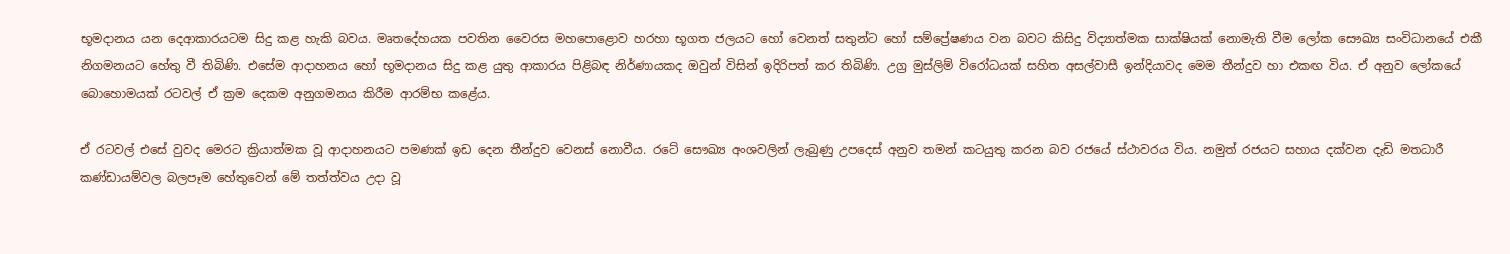භූමදානය යන දෙආකාරයටම සිදු කළ හැකි බවය. මෘතදේහයක පවතින වෛරස මහපොළොව හරහා භූගත ජලයට හෝ වෙනත් සතුන්ට හෝ සම්ප්‍රේෂණය වන බවට කිසිදු විද්‍යාත්මක සාක්ෂියක් නොමැති වීම ලෝක සෞඛ්‍ය සංවිධානයේ එකී නිගමනයට හේතු වී තිබිණි. එසේම ආදාහනය හෝ භූමදානය සිදු කළ යුතු ආකාරය පිළිබඳ නිර්ණායකද ඔවුන් විසින් ඉදිරිපත් කර තිබිණි. උග්‍ර මුස්ලිම් විරෝධයක් සහිත අසල්වාසී ඉන්දියාවද මෙම තීන්දුව හා එකඟ විය. ඒ අනුව ලෝකයේ බොහොමයක් රටවල් ඒ ක්‍රම දෙකම අනුගමනය කිරීම ආරම්භ කළේය.

ඒ රටවල් එසේ වුවද මෙරට ක්‍රියාත්මක වූ ආදාහනයට පමණක් ඉඩ දෙන තීන්දුව වෙනස් නොවීය. රටේ සෞඛ්‍ය අංශවලින් ලැබුණු උපදෙස් අනුව තමන් කටයුතු කරන බව රජයේ ස්ථාවරය විය. නමුත් රජයට සහාය දක්වන දැඩි මතධාරී කණ්ඩායම්වල බලපෑම හේතුවෙන් මේ තත්ත්වය උදා වූ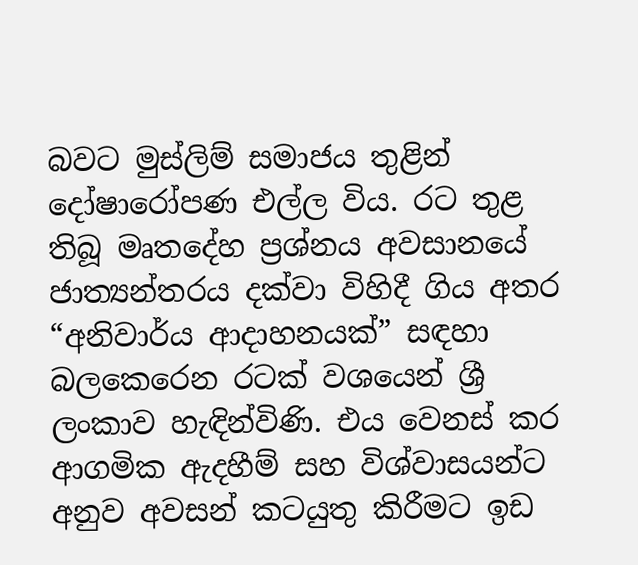බවට මුස්ලිම් සමාජය තුළින් දෝෂාරෝපණ එල්ල විය. රට තුළ තිබූ මෘතදේහ ප්‍රශ්නය අවසානයේ ජාත්‍යන්තරය දක්වා විහිදී ගිය අතර “අනිවාර්ය ආදාහනයක්” සඳහා බලකෙරෙන රටක් වශයෙන් ශ්‍රී ලංකාව හැඳින්විණි. එය වෙනස් කර ආගමික ඇදහීම් සහ විශ්වාසයන්ට අනුව අවසන් කටයුතු කිරීමට ඉඩ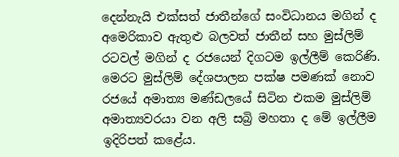දෙන්නැයි එක්සත් ජාතීන්ගේ සංවිධානය මගින් ද අමෙරිකාව ඇතුළු බලවත් ජාතීන් සහ මුස්ලිම් රටවල් මගින් ද රජයෙන් දිගටම ඉල්ලීම් කෙරිණි. මෙරට මුස්ලිම් දේශපාලන පක්ෂ පමණක් නොව රජයේ අමාත්‍ය මණ්ඩලයේ සිටින එකම මුස්ලිම් අමාත්‍යවරයා වන අලි සබ්‍රි මහතා ද මේ ඉල්ලීම ඉදිරිපත් කළේය.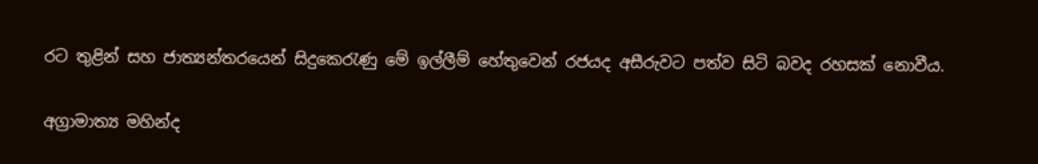රට තුළින් සහ ජාත්‍යන්තරයෙන් සිදුකෙරැණු මේ ඉල්ලීම් හේතුවෙන් රජයද අසීරුවට පත්ව සිටි බවද රහසක් නොවීය.

අග්‍රාමාත්‍ය මහින්ද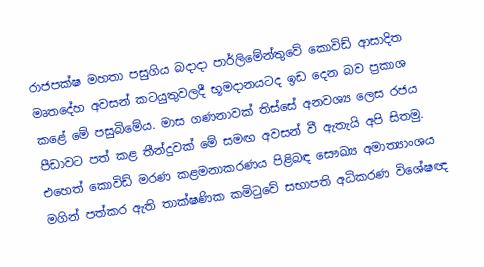රාජපක්ෂ මහතා පසුගිය බදාදා පාර්ලිමේන්තුවේ කොවිඩ් ආසාදිත මෘතදේහ අවසන් කටයුතුවලදී භූමදානයටද ඉඩ දෙන බව ප්‍රකාශ කළේ මේ පසුබිමේය. මාස ගණනාවක් තිස්සේ අනවශ්‍ය ලෙස රජය පීඩාවට පත් කළ තීන්දුවක් මේ සමඟ අවසන් වී ඇතැයි අපි සිතමු. එහෙත් කොවිඩ් මරණ කළමනාකරණය පිළිබඳ සෞඛ්‍ය අමාත්‍යාංශය මගින් පත්කර ඇති තාක්ෂණික කමිටුවේ සභාපති අධිකරණ විශේෂඥ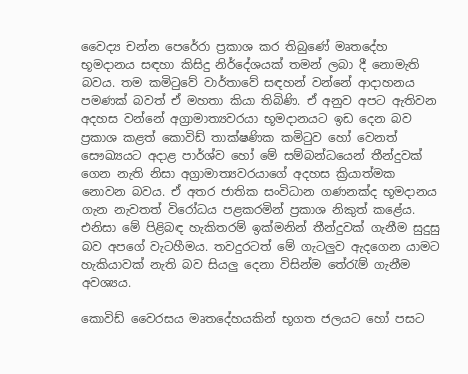වෛද්‍ය චන්න පෙරේරා ප්‍රකාශ කර තිබුණේ මෘතදේහ භූමදානය සඳහා කිසිදු නිර්දේශයක් තමන් ලබා දී නොමැති බවය. තම කමිටුවේ වාර්තාවේ සඳහන් වන්නේ ආදාහනය පමණක් බවත් ඒ මහතා කියා තිබිණි. ඒ අනුව අපට ඇතිවන අදහස වන්නේ අග්‍රාමාත්‍යවරයා භූමදානයට ඉඩ දෙන බව ප්‍රකාශ කළත් කොවිඩ් තාක්ෂණික කමිටුව හෝ වෙනත් සෞඛ්‍යයට අදාළ පාර්ශ්ව හෝ මේ සම්බන්ධයෙන් තීන්දුවක් ගෙන නැති නිසා අග්‍රාමාත්‍යවරයාගේ අදහස ක්‍රියාත්මක නොවන බවය. ඒ අතර ජාතික සංවිධාන ගණනක්ද භූමදානය ගැන නැවතත් විරෝධය පළකරමින් ප්‍රකාශ නිකුත් කළේය. එනිසා මේ පිළිබඳ හැකිතරම් ඉක්මනින් තීන්දුවක් ගැනීම සුදුසු බව අපගේ වැටහීමය. තවදුරටත් මේ ගැටලුව ඇදගෙන යාමට හැකියාවක් නැති බව සියලු දෙනා විසින්ම තේරැම් ගැනීම අවශ්‍යය.

කොවිඩ් වෛරසය මෘතදේහයකින් භූගත ජලයට හෝ පසට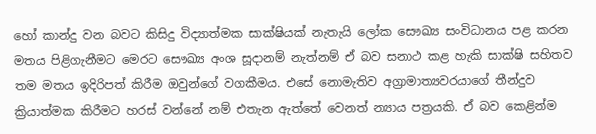හෝ කාන්දු වන බවට කිසිදු විද්‍යාත්මක සාක්ෂියක් නැතැයි ලෝක සෞඛ්‍ය සංවිධානය පළ කරන මතය පිළිගැනීමට මෙරට සෞඛ්‍ය අංශ සූදානම් නැත්නම් ඒ බව සනාථ කළ හැකි සාක්ෂි සහිතව තම මතය ඉදිරිපත් කිරීම ඔවුන්ගේ වගකීමය. එසේ නොමැතිව අග්‍රාමාත්‍යවරයාගේ තීන්දුව ක්‍රියාත්මක කිරීමට හරස් වන්නේ නම් එතැන ඇත්තේ වෙනත් න්‍යාය පත්‍රයකි. ඒ බව කෙළින්ම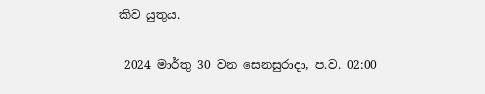කිව යුතුය.

 2024 මාර්තු 30 වන සෙනසුරාදා, ප.ව. 02:00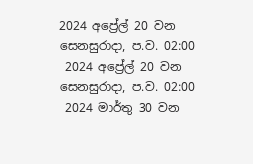2024 අප්‍රේල් 20 වන සෙනසුරාදා, ප.ව. 02:00
 2024 අප්‍රේල් 20 වන සෙනසුරාදා, ප.ව. 02:00
 2024 මාර්තු 30 වන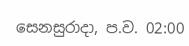සෙනසුරාදා, ප.ව. 02:00